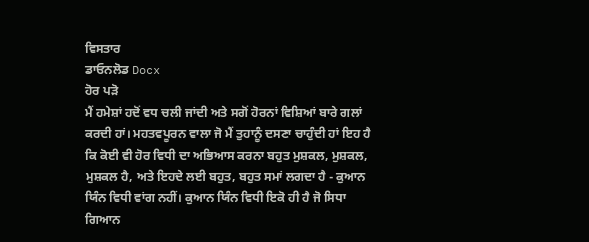ਵਿਸਤਾਰ
ਡਾਓਨਲੋਡ Docx
ਹੋਰ ਪੜੋ
ਮੈਂ ਹਮੇਸ਼ਾਂ ਹਦੋਂ ਵਧ ਚਲੀ ਜਾਂਦੀ ਅਤੇ ਸਗੋਂ ਹੋਰਨਾਂ ਵਿਸ਼ਿਆਂ ਬਾਰੇ ਗਲਾਂ ਕਰਦੀ ਹਾਂ। ਮਹਤਵਪੂਰਨ ਵਾਲਾ ਜੋ ਮੈਂ ਤੁਹਾਨੂੰ ਦਸਣਾ ਚਾਹੁੰਦੀ ਹਾਂ ਇਹ ਹੈ ਕਿ ਕੋਈ ਵੀ ਹੋਰ ਵਿਧੀ ਦਾ ਅਭਿਆਸ ਕਰਨਾ ਬਹੁਤ ਮੁਸ਼ਕਲ, ਮੁਸ਼ਕਲ, ਮੁਸ਼ਕਲ ਹੈ, ਅਤੇ ਇਹਦੇ ਲਈ ਬਹੁਤ, ਬਹੁਤ ਸਮਾਂ ਲਗਦਾ ਹੈ - ਕੁਆਨ ਯਿੰਨ ਵਿਧੀ ਵਾਂਗ ਨਹੀਂ। ਕੁਆਨ ਯਿੰਨ ਵਿਧੀ ਇਕੋ ਹੀ ਹੈ ਜੋ ਸਿਧਾ ਗਿਆਨ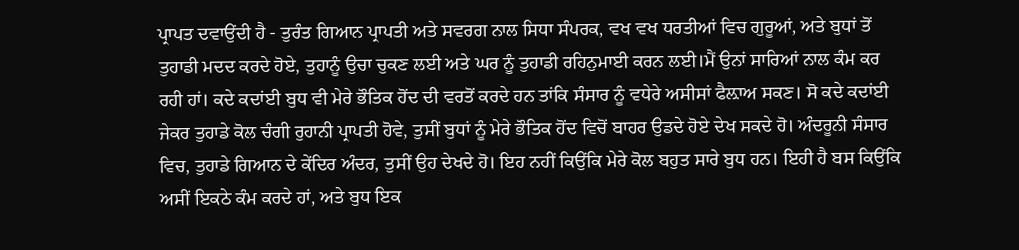ਪ੍ਰਾਪਤ ਦਵਾਉਂਦੀ ਹੈ - ਤੁਰੰਤ ਗਿਆਨ ਪ੍ਰਾਪਤੀ ਅਤੇ ਸਵਰਗ ਨਾਲ ਸਿਧਾ ਸੰਪਰਕ, ਵਖ ਵਖ ਧਰਤੀਆਂ ਵਿਚ ਗੁਰੂਆਂ, ਅਤੇ ਬੁਧਾਂ ਤੋਂ ਤੁਹਾਡੀ ਮਦਦ ਕਰਦੇ ਹੋਏ, ਤੁਹਾਨੂੰ ਉਚਾ ਚੁਕਣ ਲਈ ਅਤੇ ਘਰ ਨੂੰ ਤੁਹਾਡੀ ਰਹਿਨੁਮਾਈ ਕਰਨ ਲਈ।ਮੈਂ ਉਨਾਂ ਸਾਰਿਆਂ ਨਾਲ ਕੰਮ ਕਰ ਰਹੀ ਹਾਂ। ਕਦੇ ਕਦਾਂਈ ਬੁਧ ਵੀ ਮੇਰੇ ਭੌਤਿਕ ਹੋਂਦ ਦੀ ਵਰਤੋਂ ਕਰਦੇ ਹਨ ਤਾਂਕਿ ਸੰਸਾਰ ਨੂੰ ਵਧੇਰੇ ਅਸੀਸਾਂ ਫੈਲ਼ਾਅ ਸਕਣ। ਸੋ ਕਦੇ ਕਦਾਂਈ ਜੇਕਰ ਤੁਹਾਡੇ ਕੋਲ ਚੰਗੀ ਰੁਹਾਨੀ ਪ੍ਰਾਪਤੀ ਹੋਵੇ, ਤੁਸੀਂ ਬੁਧਾਂ ਨੂੰ ਮੇਰੇ ਭੌਤਿਕ ਹੋਂਦ ਵਿਚੋਂ ਬਾਹਰ ਉਡਦੇ ਹੋਏ ਦੇਖ ਸਕਦੇ ਹੋ। ਅੰਦਰੂਨੀ ਸੰਸਾਰ ਵਿਚ, ਤੁਹਾਡੇ ਗਿਆਨ ਦੇ ਕੇਂਦਿਰ ਅੰਦਰ, ਤੁਸੀਂ ਉਹ ਦੇਖਦੇ ਹੋ। ਇਹ ਨਹੀਂ ਕਿਉਂਕਿ ਮੇਰੇ ਕੋਲ ਬਹੁਤ ਸਾਰੇ ਬੁਧ ਹਨ। ਇਹੀ ਹੈ ਬਸ ਕਿਉਂਕਿ ਅਸੀਂ ਇਕਠੇ ਕੰਮ ਕਰਦੇ ਹਾਂ, ਅਤੇ ਬੁਧ ਇਕ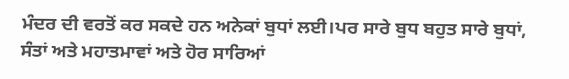ਮੰਦਰ ਦੀ ਵਰਤੋਂ ਕਰ ਸਕਦੇ ਹਨ ਅਨੇਕਾਂ ਬੁਧਾਂ ਲਈ।ਪਰ ਸਾਰੇ ਬੁਧ ਬਹੁਤ ਸਾਰੇ ਬੁਧਾਂ, ਸੰਤਾਂ ਅਤੇ ਮਹਾਤਮਾਵਾਂ ਅਤੇ ਹੋਰ ਸਾਰਿਆਂ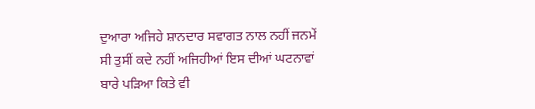ਦੁਆਰਾ ਅਜਿਹੇ ਸ਼ਾਨਦਾਰ ਸਵਾਗਤ ਨਾਲ ਨਹੀਂ ਜਨਮੇਂ ਸੀ ਤੁਸੀਂ ਕਦੇ ਨਹੀਂ ਅਜਿਹੀਆਂ ਇਸ ਦੀਆਂ ਘਟਨਾਵਾਂ ਬਾਰੇ ਪੜਿਆ ਕਿਤੇ ਵੀ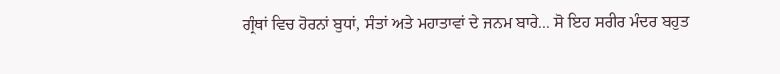ਗ੍ਰੰਥਾਂ ਵਿਚ ਹੋਰਨਾਂ ਬੁਧਾਂ, ਸੰਤਾਂ ਅਤੇ ਮਹਾਤਾਵਾਂ ਦੇ ਜਨਮ ਬਾਰੇ... ਸੋ ਇਹ ਸਰੀਰ ਮੰਦਰ ਬਹੁਤ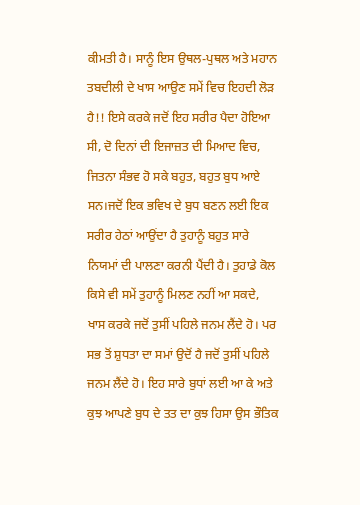ਕੀਮਤੀ ਹੈ। ਸਾਨੂੰ ਇਸ ਉਥਲ-ਪੁਥਲ ਅਤੇ ਮਹਾਨ ਤਬਦੀਲੀ ਦੇ ਖਾਸ ਆਉਣ ਸਮੇਂ ਵਿਚ ਇਹਦੀ ਲੋੜ ਹੈ!! ਇਸੇ ਕਰਕੇ ਜਦੋਂ ਇਹ ਸਰੀਰ ਪੈਦਾ ਹੋਇਆ ਸੀ, ਦੋ ਦਿਨਾਂ ਦੀ ਇਜਾਜ਼ਤ ਦੀ ਮਿਆਦ ਵਿਚ, ਜਿਤਨਾ ਸੰਭਵ ਹੋ ਸਕੇ ਬਹੁਤ, ਬਹੁਤ ਬੁਧ ਆਏ ਸਨ।ਜਦੋਂ ਇਕ ਭਵਿਖ ਦੇ ਬੁਧ ਬਣਨ ਲਈ ਇਕ ਸਰੀਰ ਹੇਠਾਂ ਆਉਂਦਾ ਹੈ ਤੁਹਾਨੂੰ ਬਹੁਤ ਸਾਰੇ ਨਿਯਮਾਂ ਦੀ ਪਾਲਣਾ ਕਰਨੀ ਪੈਂਦੀ ਹੈ। ਤੁਹਾਡੇ ਕੋਲ ਕਿਸੇ ਵੀ ਸਮੇਂ ਤੁਹਾਨੂੰ ਮਿਲਣ ਨਹੀਂ ਆ ਸਕਦੇ, ਖਾਸ ਕਰਕੇ ਜਦੋਂ ਤੁਸੀਂ ਪਹਿਲੇ ਜਨਮ ਲੈਂਦੇ ਹੋ। ਪਰ ਸਭ ਤੋਂ ਸ਼ੁਧਤਾ ਦਾ ਸਮਾਂ ਉਦੋਂ ਹੈ ਜਦੋਂ ਤੁਸੀਂ ਪਹਿਲੇ ਜਨਮ ਲੈਂਦੇ ਹੋ। ਇਹ ਸਾਰੇ ਬੁਧਾਂ ਲਈ ਆ ਕੇ ਅਤੇ ਕੁਝ ਆਪਣੇ ਬੁਧ ਦੇ ਤਤ ਦਾ ਕੁਝ ਹਿਸਾ ਉਸ ਭੌਤਿਕ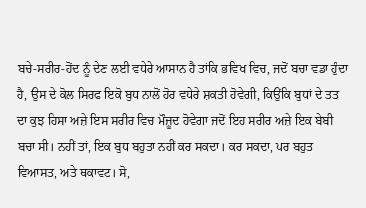ਬਚੇ-ਸਰੀਰ-ਹੋਂਦ ਨੂੰ ਦੇਣ ਲਈ ਵਧੇਰੇ ਆਸਾਨ ਹੈ ਤਾਂਕਿ ਭਵਿਖ ਵਿਚ, ਜਦੋਂ ਬਚਾ ਵਡਾ ਹੁੰਦਾ ਹੈ, ਉਸ ਦੇ ਕੋਲ ਸਿਰਫ ਇਕੋ ਬੁਧ ਨਾਲੋਂ ਹੋਰ ਵਧੇਰੇ ਸ਼ਕਤੀ ਹੋਵੇਗੀ, ਕਿਉਂਕਿ ਬੁਧਾਂ ਦੇ ਤਤ ਦਾ ਕੁਝ ਹਿਸਾ ਅਜ਼ੇ ਇਸ ਸਰੀਰ ਵਿਚ ਮੌਜ਼ੂਦ ਹੋਵੇਗਾ ਜਦੋਂ ਇਹ ਸਰੀਰ ਅਜ਼ੇ ਇਕ ਬੇਬੀ ਬਚਾ ਸੀ। ਨਹੀਂ ਤਾਂ, ਇਕ ਬੁਧ ਬਹੁਤਾ ਨਹੀਂ ਕਰ ਸਕਦਾ। ਕਰ ਸਕਦਾ, ਪਰ ਬਹੁਤ ਵਿਆਸਤ, ਅਤੇ ਥਕਾਵਟ। ਸੋ,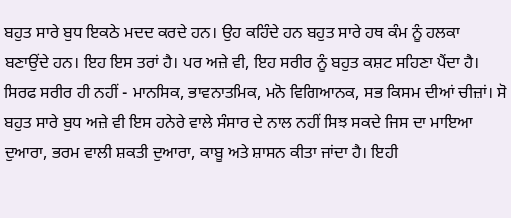ਬਹੁਤ ਸਾਰੇ ਬੁਧ ਇਕਠੇ ਮਦਦ ਕਰਦੇ ਹਨ। ਉਹ ਕਹਿੰਦੇ ਹਨ ਬਹੁਤ ਸਾਰੇ ਹਥ ਕੰਮ ਨੂੰ ਹਲਕਾ ਬਣਾਉਂਦੇ ਹਨ। ਇਹ ਇਸ ਤਰਾਂ ਹੈ। ਪਰ ਅਜ਼ੇ ਵੀ, ਇਹ ਸਰੀਰ ਨੂੰ ਬਹੁਤ ਕਸ਼ਟ ਸਹਿਣਾ ਪੈਂਦਾ ਹੈ। ਸਿਰਫ ਸਰੀਰ ਹੀ ਨਹੀਂ - ਮਾਨਸਿਕ, ਭਾਵਨਾਤਮਿਕ, ਮਨੋ ਵਿਗਿਆਨਕ, ਸਭ ਕਿਸਮ ਦੀਆਂ ਚੀਜ਼ਾਂ। ਸੋ ਬਹੁਤ ਸਾਰੇ ਬੁਧ ਅਜ਼ੇ ਵੀ ਇਸ ਹਨੇਰੇ ਵਾਲੇ ਸੰਸਾਰ ਦੇ ਨਾਲ ਨਹੀਂ ਸਿਝ ਸਕਦੇ ਜਿਸ ਦਾ ਮਾਇਆ ਦੁਆਰਾ, ਭਰਮ ਵਾਲੀ ਸ਼ਕਤੀ ਦੁਆਰਾ, ਕਾਬੂ ਅਤੇ ਸ਼ਾਸਨ ਕੀਤਾ ਜਾਂਦਾ ਹੈ। ਇਹੀ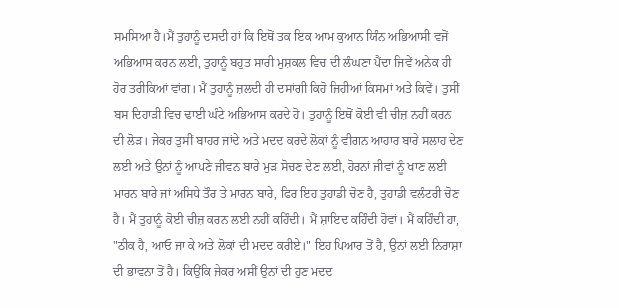ਸਮਸਿਆ ਹੈ।ਮੈਂ ਤੁਹਾਨੂੰ ਦਸਦੀ ਹਾਂ ਕਿ ਇਥੋਂ ਤਕ ਇਕ ਆਮ ਕੁਆਨ ਯਿੰਨ ਅਭਿਆਸੀ ਵਜੋਂ ਅਭਿਆਸ ਕਰਨ ਲਈ, ਤੁਹਾਨੂੰ ਬਹੁਤ ਸਾਰੀ ਮੁਸ਼ਕਲ ਵਿਚ ਦੀ ਲੰਘਣਾ ਪੈਂਦਾ ਜਿਵੇਂ ਅਨੇਕ ਹੀ ਹੋਰ ਤਰੀਕਿਆਂ ਵਾਂਗ। ਮੈਂ ਤੁਹਾਨੂੰ ਜ਼ਲਦੀ ਹੀ ਦਸਾਂਗੀ ਕਿਹੋ ਜਿਹੀਆਂ ਕਿਸਮਾਂ ਅਤੇ ਕਿਵੇਂ। ਤੁਸੀਂ ਬਸ ਦਿਹਾੜੀ ਵਿਚ ਢਾਈ ਘੰਟੇ ਅਭਿਆਸ ਕਰਦੇ ਹੋ। ਤੁਹਾਨੂੰ ਇਥੋਂ ਕੋਈ ਵੀ ਚੀਜ਼ ਨਹੀਂ ਕਰਨ ਦੀ ਲੋੜ। ਜੇਕਰ ਤੁਸੀਂ ਬਾਹਰ ਜਾਂਦੇ ਅਤੇ ਮਦਦ ਕਰਦੇ ਲੋਕਾਂ ਨੂੰ ਵੀਗਨ ਆਹਾਰ ਬਾਰੇ ਸਲਾਹ ਦੇਣ ਲਈ ਅਤੇ ਉਨਾਂ ਨੂੰ ਆਪਣੇ ਜੀਵਨ ਬਾਰੇ ਮੁੜ ਸੋਚਣ ਦੇਣ ਲਈ, ਹੋਰਨਾਂ ਜੀਵਾਂ ਨੂੰ ਖਾਣ ਲਈ ਮਾਰਨ ਬਾਰੇ ਜਾਂ ਅਸਿਧੇ ਤੌਰ ਤੇ ਮਾਰਨ ਬਾਰੇ, ਫਿਰ ਇਹ ਤੁਹਾਡੀ ਚੋਣ ਹੈ, ਤੁਹਾਡੀ ਵਲੰਟਰੀ ਚੋਣ ਹੈ। ਮੈਂ ਤੁਹਾਨੂੰ ਕੋਈ ਚੀਜ਼ ਕਰਨ ਲਈ ਨਹੀਂ ਕਹਿੰਦੀ। ਮੈਂ ਸ਼ਾਇਦ ਕਹਿੰਦੀ ਹੋਵਾਂ। ਮੈਂ ਕਹਿੰਦੀ ਹਾ, "ਠੀਕ ਹੈ, ਆਓ ਜਾ ਕੇ ਅਤੇ ਲੋਕਾਂ ਦੀ ਮਦਦ ਕਰੀਏ।" ਇਹ ਪਿਆਰ ਤੋਂ ਹੈ, ਉਨਾਂ ਲਈ ਨਿਰਾਸ਼ਾ ਦੀ ਭਾਵਨਾ ਤੋਂ ਹੈ। ਕਿਉਂਕਿ ਜੇਕਰ ਅਸੀਂ ਉਨਾਂ ਦੀ ਹੁਣ ਮਦਦ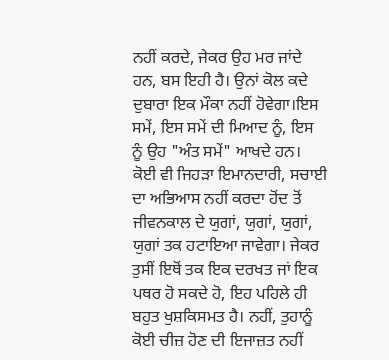ਨਹੀਂ ਕਰਦੇ, ਜੇਕਰ ਉਹ ਮਰ ਜਾਂਦੇ ਹਨ, ਬਸ ਇਹੀ ਹੈ। ਉਨਾਂ ਕੋਲ ਕਦੇ ਦੁਬਾਰਾ ਇਕ ਮੌਕਾ ਨਹੀਂ ਹੋਵੇਗਾ।ਇਸ ਸਮੇਂ, ਇਸ ਸਮੇਂ ਦੀ ਮਿਆਦ ਨੂੰ, ਇਸ ਨੂੰ ਉਹ "ਅੰਤ ਸਮੇਂ" ਆਖਦੇ ਹਨ। ਕੋਈ ਵੀ ਜਿਹੜਾ ਇਮਾਨਦਾਰੀ, ਸਚਾਈ ਦਾ ਅਭਿਆਸ ਨਹੀਂ ਕਰਦਾ ਹੋਂਦ ਤੋਂ ਜੀਵਨਕਾਲ ਦੇ ਯੁਗਾਂ, ਯੁਗਾਂ, ਯੁਗਾਂ, ਯੁਗਾਂ ਤਕ ਹਟਾਇਆ ਜਾਵੇਗਾ। ਜੇਕਰ ਤੁਸੀਂ ਇਥੋਂ ਤਕ ਇਕ ਦਰਖਤ ਜਾਂ ਇਕ ਪਥਰ ਹੋ ਸਕਦੇ ਹੋ, ਇਹ ਪਹਿਲੇ ਹੀ ਬਹੁਤ ਖੁਸ਼ਕਿਸਮਤ ਹੈ। ਨਹੀਂ, ਤੁਹਾਨੂੰ ਕੋਈ ਚੀਜ਼ ਹੋਣ ਦੀ ਇਜਾਜ਼ਤ ਨਹੀਂ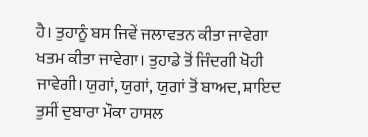ਹੈ। ਤੁਹਾਨੂੰ ਬਸ ਜਿਵੇਂ ਜਲਾਵਤਨ ਕੀਤਾ ਜਾਵੇਗਾ ਖਤਮ ਕੀਤਾ ਜਾਵੇਗਾ। ਤੁਹਾਡੇ ਤੋਂ ਜਿੰਦਗੀ ਖੋਹੀ ਜਾਵੇਗੀ। ਯੁਗਾਂ, ਯੁਗਾਂ, ਯੁਗਾਂ ਤੋਂ ਬਾਅਦ, ਸ਼ਾਇਦ ਤੁਸੀਂ ਦੁਬਾਰਾ ਮੌਕਾ ਹਾਸਲ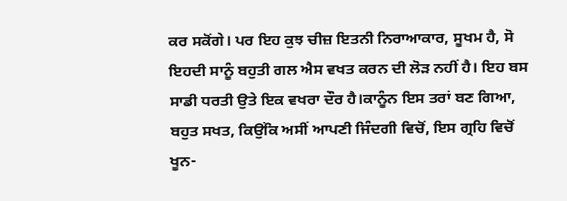ਕਰ ਸਕੋਂਗੇ। ਪਰ ਇਹ ਕੁਝ ਚੀਜ਼ ਇਤਨੀ ਨਿਰਾਆਕਾਰ, ਸੂਖਮ ਹੈ, ਸੋ ਇਹਦੀ ਸਾਨੂੰ ਬਹੁਤੀ ਗਲ ਐਸ ਵਖਤ ਕਰਨ ਦੀ ਲੋੜ ਨਹੀਂ ਹੈ। ਇਹ ਬਸ ਸਾਡੀ ਧਰਤੀ ਉਤੇ ਇਕ ਵਖਰਾ ਦੌਰ ਹੈ।ਕਾਨੂੰਨ ਇਸ ਤਰਾਂ ਬਣ ਗਿਆ, ਬਹੁਤ ਸਖਤ, ਕਿਉਂਕਿ ਅਸੀਂ ਆਪਣੀ ਜਿੰਦਗੀ ਵਿਚੋਂ, ਇਸ ਗ੍ਰਹਿ ਵਿਚੋਂ ਖੂਨ-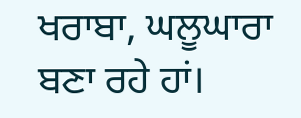ਖਰਾਬਾ, ਘਲੂਘਾਰਾ ਬਣਾ ਰਹੇ ਹਾਂ।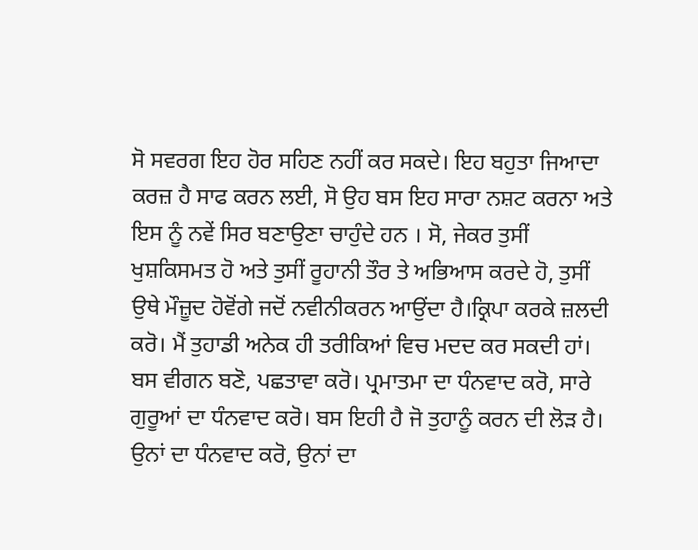ਸੋ ਸਵਰਗ ਇਹ ਹੋਰ ਸਹਿਣ ਨਹੀਂ ਕਰ ਸਕਦੇ। ਇਹ ਬਹੁਤਾ ਜਿਆਦਾ ਕਰਜ਼ ਹੈ ਸਾਫ ਕਰਨ ਲਈ, ਸੋ ਉਹ ਬਸ ਇਹ ਸਾਰਾ ਨਸ਼ਟ ਕਰਨਾ ਅਤੇ ਇਸ ਨੂੰ ਨਵੇਂ ਸਿਰ ਬਣਾਉਣਾ ਚਾਹੁੰਦੇ ਹਨ । ਸੋ, ਜੇਕਰ ਤੁਸੀਂ ਖੁਸ਼ਕਿਸਮਤ ਹੋ ਅਤੇ ਤੁਸੀਂ ਰੂਹਾਨੀ ਤੌਰ ਤੇ ਅਭਿਆਸ ਕਰਦੇ ਹੋ, ਤੁਸੀਂ ਉਥੇ ਮੌਜ਼ੂਦ ਹੋਵੋਂਗੇ ਜਦੋਂ ਨਵੀਨੀਕਰਨ ਆਉਂਦਾ ਹੈ।ਕ੍ਰਿਪਾ ਕਰਕੇ ਜ਼ਲਦੀ ਕਰੋ। ਮੈਂ ਤੁਹਾਡੀ ਅਨੇਕ ਹੀ ਤਰੀਕਿਆਂ ਵਿਚ ਮਦਦ ਕਰ ਸਕਦੀ ਹਾਂ। ਬਸ ਵੀਗਨ ਬਣੋ, ਪਛਤਾਵਾ ਕਰੋ। ਪ੍ਰਮਾਤਮਾ ਦਾ ਧੰਨਵਾਦ ਕਰੋ, ਸਾਰੇ ਗੁਰੂਆਂ ਦਾ ਧੰਨਵਾਦ ਕਰੋ। ਬਸ ਇਹੀ ਹੈ ਜੋ ਤੁਹਾਨੂੰ ਕਰਨ ਦੀ ਲੋੜ ਹੈ। ਉਨਾਂ ਦਾ ਧੰਨਵਾਦ ਕਰੋ, ਉਨਾਂ ਦਾ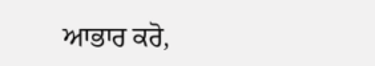ਆਭਾਰ ਕਰੋ,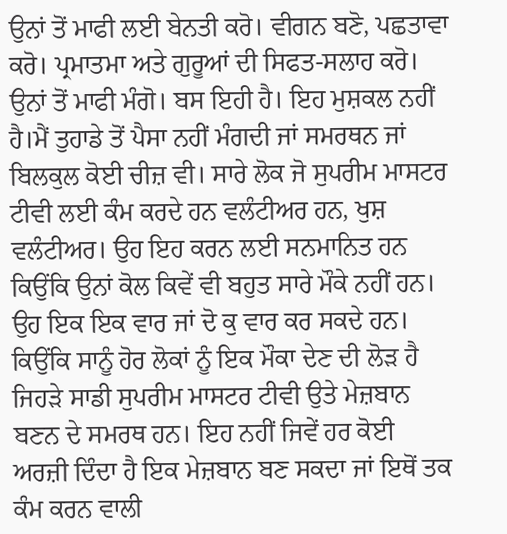ਉਨਾਂ ਤੋਂ ਮਾਫੀ ਲਈ ਬੇਨਤੀ ਕਰੋ। ਵੀਗਨ ਬਣੋ, ਪਛਤਾਵਾ ਕਰੋ। ਪ੍ਰਮਾਤਮਾ ਅਤੇ ਗੁਰੂਆਂ ਦੀ ਸਿਫਤ-ਸਲਾਹ ਕਰੋ। ਉਨਾਂ ਤੋਂ ਮਾਫੀ ਮੰਗੋ। ਬਸ ਇਹੀ ਹੈ। ਇਹ ਮੁਸ਼ਕਲ ਨਹੀਂ ਹੈ।ਮੈਂ ਤੁਹਾਡੇ ਤੋਂ ਪੈਸਾ ਨਹੀਂ ਮੰਗਦੀ ਜਾਂ ਸਮਰਥਨ ਜਾਂ ਬਿਲਕੁਲ ਕੋਈ ਚੀਜ਼ ਵੀ। ਸਾਰੇ ਲੋਕ ਜੋ ਸੁਪਰੀਮ ਮਾਸਟਰ ਟੀਵੀ ਲਈ ਕੰਮ ਕਰਦੇ ਹਨ ਵਲੰਟੀਅਰ ਹਨ, ਖੁਸ਼ ਵਲੰਟੀਅਰ। ਉਹ ਇਹ ਕਰਨ ਲਈ ਸਨਮਾਨਿਤ ਹਨ ਕਿਉਂਕਿ ਉਨਾਂ ਕੋਲ ਕਿਵੇਂ ਵੀ ਬਹੁਤ ਸਾਰੇ ਮੌਕੇ ਨਹੀਂ ਹਨ। ਉਹ ਇਕ ਇਕ ਵਾਰ ਜਾਂ ਦੋ ਕੁ ਵਾਰ ਕਰ ਸਕਦੇ ਹਨ। ਕਿਉਂਕਿ ਸਾਨੂੰ ਹੋਰ ਲੋਕਾਂ ਨੂੰ ਇਕ ਮੌਕਾ ਦੇਣ ਦੀ ਲੋੜ ਹੈ ਜਿਹੜੇ ਸਾਡੀ ਸੁਪਰੀਮ ਮਾਸਟਰ ਟੀਵੀ ਉਤੇ ਮੇਜ਼ਬਾਨ ਬਣਨ ਦੇ ਸਮਰਥ ਹਨ। ਇਹ ਨਹੀਂ ਜਿਵੇਂ ਹਰ ਕੋਈ ਅਰਜ਼ੀ ਦਿੰਦਾ ਹੈ ਇਕ ਮੇਜ਼ਬਾਨ ਬਣ ਸਕਦਾ ਜਾਂ ਇਥੋਂ ਤਕ ਕੰਮ ਕਰਨ ਵਾਲੀ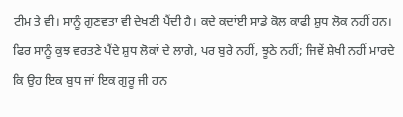ਟੀਮ ਤੇ ਵੀ। ਸਾਨੂੰ ਗੁਣਵਤਾ ਵੀ ਦੇਖਣੀ ਪੈਂਦੀ ਹੈ। ਕਦੇ ਕਦਾਂਈ ਸਾਡੇ ਕੋਲ ਕਾਫੀ ਸ਼ੁਧ ਲੋਕ ਨਹੀਂ ਹਨ। ਫਿਰ ਸਾਨੂੰ ਕੁਝ ਵਰਤਣੇ ਪੈਂਦੇ ਸ਼ੁਧ ਲੋਕਾਂ ਦੇ ਲਾਗੇ, ਪਰ ਬੁਰੇ ਨਹੀਂ, ਝੂਠੇ ਨਹੀਂ; ਜਿਵੇਂ ਸ਼ੇਖੀ ਨਹੀਂ ਮਾਰਦੇ ਕਿ ਉਹ ਇਕ ਬੁਧ ਜਾਂ ਇਕ ਗੁਰੂ ਜੀ ਹਨ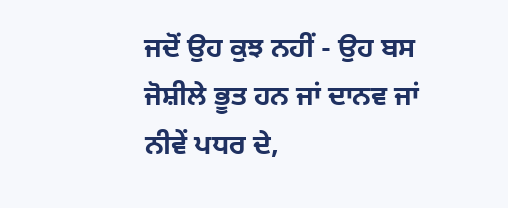ਜਦੋਂ ਉਹ ਕੁਝ ਨਹੀਂ - ਉਹ ਬਸ ਜੋਸ਼ੀਲੇ ਭੂਤ ਹਨ ਜਾਂ ਦਾਨਵ ਜਾਂ ਨੀਵੇਂ ਪਧਰ ਦੇ,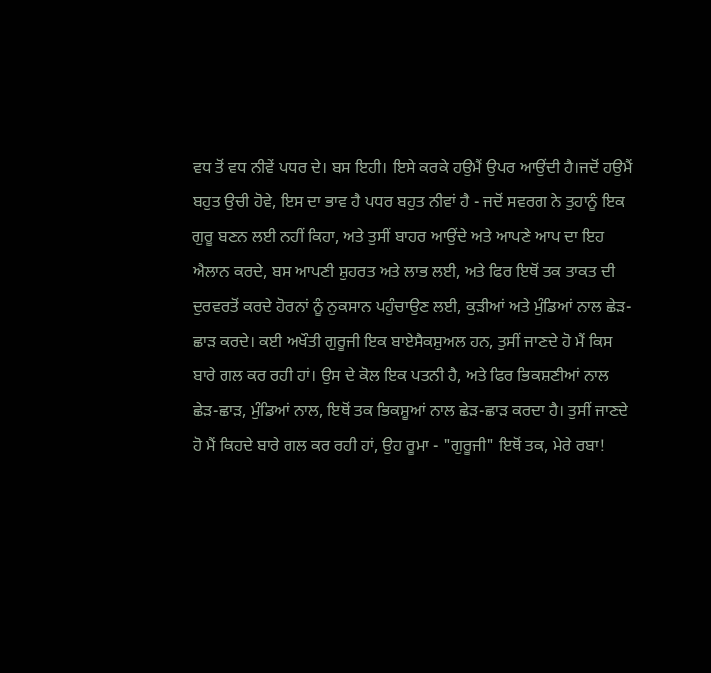ਵਧ ਤੋਂ ਵਧ ਨੀਵੇਂ ਪਧਰ ਦੇ। ਬਸ ਇਹੀ। ਇਸੇ ਕਰਕੇ ਹਉਮੈਂ ਉਪਰ ਆਉਂਦੀ ਹੈ।ਜਦੋਂ ਹਉਮੈਂ ਬਹੁਤ ਉਚੀ ਹੋਵੇ, ਇਸ ਦਾ ਭਾਵ ਹੈ ਪਧਰ ਬਹੁਤ ਨੀਵਾਂ ਹੈ - ਜਦੋਂ ਸਵਰਗ ਨੇ ਤੁਹਾਨੂੰ ਇਕ ਗੁਰੂ ਬਣਨ ਲਈ ਨਹੀਂ ਕਿਹਾ, ਅਤੇ ਤੁਸੀਂ ਬਾਹਰ ਆਉਂਦੇ ਅਤੇ ਆਪਣੇ ਆਪ ਦਾ ਇਹ ਐਲਾਨ ਕਰਦੇ, ਬਸ ਆਪਣੀ ਸ਼ੁਹਰਤ ਅਤੇ ਲਾਭ ਲਈ, ਅਤੇ ਫਿਰ ਇਥੋਂ ਤਕ ਤਾਕਤ ਦੀ ਦੁਰਵਰਤੋਂ ਕਰਦੇ ਹੋਰਨਾਂ ਨੂੰ ਨੁਕਸਾਨ ਪਹੁੰਚਾਉਣ ਲਈ, ਕੁੜੀਆਂ ਅਤੇ ਮੁੰਡਿਆਂ ਨਾਲ ਛੇੜ-ਛਾੜ ਕਰਦੇ। ਕਈ ਅਖੌਤੀ ਗੁਰੂਜੀ ਇਕ ਬਾਏਸੈਕਸ਼ੁਅਲ ਹਨ, ਤੁਸੀਂ ਜਾਣਦੇ ਹੋ ਮੈਂ ਕਿਸ ਬਾਰੇ ਗਲ ਕਰ ਰਹੀ ਹਾਂ। ਉਸ ਦੇ ਕੋਲ ਇਕ ਪਤਨੀ ਹੈ, ਅਤੇ ਫਿਰ ਭਿਕਸ਼ਣੀਆਂ ਨਾਲ ਛੇੜ-ਛਾੜ, ਮੁੰਡਿਆਂ ਨਾਲ, ਇਥੋਂ ਤਕ ਭਿਕਸ਼ੂਆਂ ਨਾਲ ਛੇੜ-ਛਾੜ ਕਰਦਾ ਹੈ। ਤੁਸੀਂ ਜਾਣਦੇ ਹੋ ਮੈਂ ਕਿਹਦੇ ਬਾਰੇ ਗਲ ਕਰ ਰਹੀ ਹਾਂ, ਉਹ ਰੂਮਾ - "ਗੁਰੂਜੀ" ਇਥੋਂ ਤਕ, ਮੇਰੇ ਰਬਾ!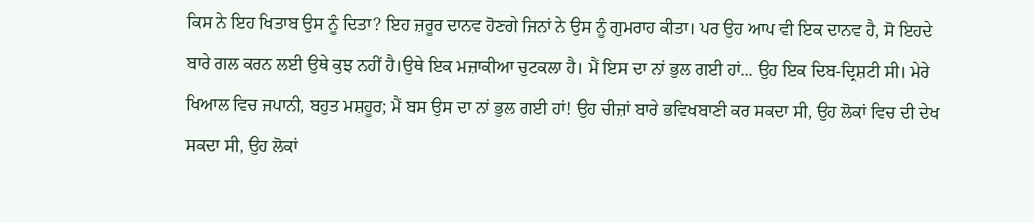ਕਿਸ ਨੇ ਇਹ ਖਿਤਾਬ ਉਸ ਨੂੰ ਦਿਤਾ? ਇਹ ਜ਼ਰੂਰ ਦਾਨਵ ਹੋਣਗੇ ਜਿਨਾਂ ਨੇ ਉਸ ਨੂੰ ਗੁਮਰਾਹ ਕੀਤਾ। ਪਰ ਉਹ ਆਪ ਵੀ ਇਕ ਦਾਨਵ ਹੈ, ਸੋ ਇਹਦੇ ਬਾਰੇ ਗਲ ਕਰਨ ਲਈ ਉਥੇ ਕੁਝ ਨਹੀਂ ਹੈ।ਉਥੇ ਇਕ ਮਜ਼ਾਕੀਆ ਚੁਟਕਲਾ ਹੈ। ਮੈਂ ਇਸ ਦਾ ਨਾਂ ਭੁਲ ਗਈ ਹਾਂ... ਉਹ ਇਕ ਦਿਬ-ਦ੍ਰਿਸ਼ਟੀ ਸੀ। ਮੇਰੇ ਖਿਆਲ ਵਿਚ ਜਪਾਨੀ, ਬਹੁਤ ਮਸ਼ਹੂਰ; ਮੈਂ ਬਸ ਉਸ ਦਾ ਨਾਂ ਭੁਲ ਗਈ ਹਾਂ! ਉਹ ਚੀਜ਼ਾਂ ਬਾਰੇ ਭਵਿਖਬਾਣੀ ਕਰ ਸਕਦਾ ਸੀ, ਉਹ ਲੋਕਾਂ ਵਿਚ ਦੀ ਦੇਖ ਸਕਦਾ ਸੀ, ਉਹ ਲੋਕਾਂ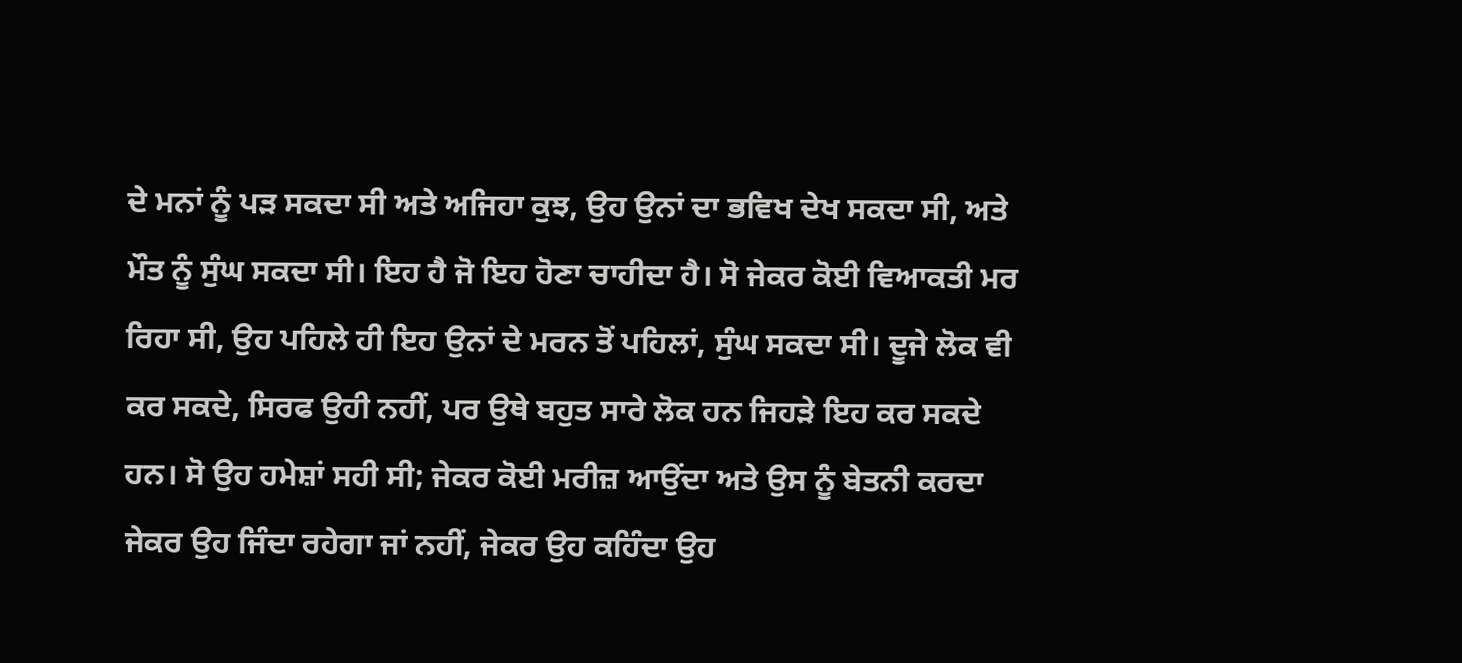ਦੇ ਮਨਾਂ ਨੂੰ ਪੜ ਸਕਦਾ ਸੀ ਅਤੇ ਅਜਿਹਾ ਕੁਝ, ਉਹ ਉਨਾਂ ਦਾ ਭਵਿਖ ਦੇਖ ਸਕਦਾ ਸੀ, ਅਤੇ ਮੌਤ ਨੂੰ ਸੁੰਘ ਸਕਦਾ ਸੀ। ਇਹ ਹੈ ਜੋ ਇਹ ਹੋਣਾ ਚਾਹੀਦਾ ਹੈ। ਸੋ ਜੇਕਰ ਕੋਈ ਵਿਆਕਤੀ ਮਰ ਰਿਹਾ ਸੀ, ਉਹ ਪਹਿਲੇ ਹੀ ਇਹ ਉਨਾਂ ਦੇ ਮਰਨ ਤੋਂ ਪਹਿਲਾਂ, ਸੁੰਘ ਸਕਦਾ ਸੀ। ਦੂਜੇ ਲੋਕ ਵੀ ਕਰ ਸਕਦੇ, ਸਿਰਫ ਉਹੀ ਨਹੀਂ, ਪਰ ਉਥੇ ਬਹੁਤ ਸਾਰੇ ਲੋਕ ਹਨ ਜਿਹੜੇ ਇਹ ਕਰ ਸਕਦੇ ਹਨ। ਸੋ ਉਹ ਹਮੇਸ਼ਾਂ ਸਹੀ ਸੀ; ਜੇਕਰ ਕੋਈ ਮਰੀਜ਼ ਆਉਂਦਾ ਅਤੇ ਉਸ ਨੂੰ ਬੇਤਨੀ ਕਰਦਾ ਜੇਕਰ ਉਹ ਜਿੰਦਾ ਰਹੇਗਾ ਜਾਂ ਨਹੀਂ, ਜੇਕਰ ਉਹ ਕਹਿੰਦਾ ਉਹ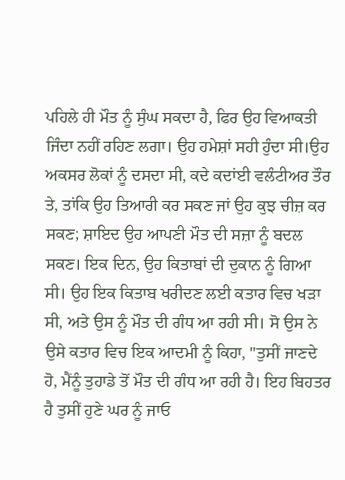ਪਹਿਲੇ ਹੀ ਮੌਤ ਨੂੰ ਸੁੰਘ ਸਕਦਾ ਹੈ, ਫਿਰ ਉਹ ਵਿਆਕਤੀ ਜਿੰਦਾ ਨਹੀਂ ਰਹਿਣ ਲਗਾ। ਉਹ ਹਮੇਸ਼ਾਂ ਸਹੀ ਹੁੰਦਾ ਸੀ।ਉਹ ਅਕਸਰ ਲੋਕਾਂ ਨੂੰ ਦਸਦਾ ਸੀ, ਕਦੇ ਕਦਾਂਈ ਵਲੰਟੀਅਰ ਤੌਰ ਤੇ, ਤਾਂਕਿ ਉਹ ਤਿਆਰੀ ਕਰ ਸਕਣ ਜਾਂ ਉਹ ਕੁਝ ਚੀਜ਼ ਕਰ ਸਕਣ; ਸ਼ਾਇਦ ਉਹ ਆਪਣੀ ਮੌਤ ਦੀ ਸਜ਼ਾ ਨੂੰ ਬਦਲ ਸਕਣ। ਇਕ ਦਿਨ, ਉਹ ਕਿਤਾਬਾਂ ਦੀ ਦੁਕਾਨ ਨੂੰ ਗਿਆ ਸੀ। ਉਹ ਇਕ ਕਿਤਾਬ ਖਰੀਦਣ ਲਈ ਕਤਾਰ ਵਿਚ ਖੜਾ ਸੀ, ਅਤੇ ਉਸ ਨੂੰ ਮੌਤ ਦੀ ਗੰਧ ਆ ਰਹੀ ਸੀ। ਸੋ ਉਸ ਨੇ ਉਸੇ ਕਤਾਰ ਵਿਚ ਇਕ ਆਦਮੀ ਨੂੰ ਕਿਹਾ, "ਤੁਸੀਂ ਜਾਣਦੇ ਹੋ, ਮੈਂਨੂੰ ਤੁਹਾਡੇ ਤੋਂ ਮੌਤ ਦੀ ਗੰਧ ਆ ਰਹੀ ਹੈ। ਇਹ ਬਿਹਤਰ ਹੈ ਤੁਸੀਂ ਹੁਣੇ ਘਰ ਨੂੰ ਜਾਓ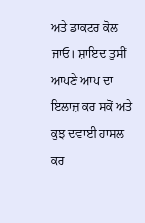ਅਤੇ ਡਾਕਟਰ ਕੋਲ ਜਾਓ। ਸ਼ਾਇਦ ਤੁਸੀਂ ਆਪਣੇ ਆਪ ਦਾ ਇਲਾਜ਼ ਕਰ ਸਕੋਂ ਅਤੇ ਕੁਝ ਦਵਾਈ ਹਾਸਲ ਕਰ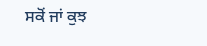ਸਕੋਂ ਜਾਂ ਕੁਝ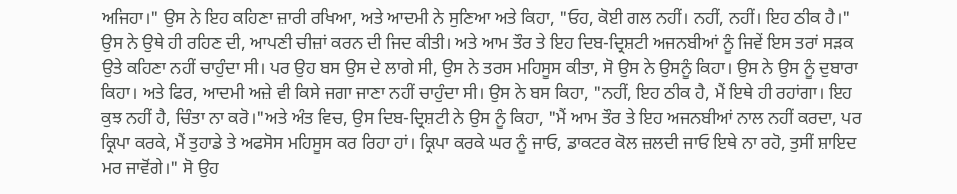ਅਜਿਹਾ।" ਉਸ ਨੇ ਇਹ ਕਹਿਣਾ ਜ਼ਾਰੀ ਰਖਿਆ, ਅਤੇ ਆਦਮੀ ਨੇ ਸੁਣਿਆ ਅਤੇ ਕਿਹਾ, "ਓਹ, ਕੋਈ ਗਲ ਨਹੀਂ। ਨਹੀਂ, ਨਹੀਂ। ਇਹ ਠੀਕ ਹੈ।" ਉਸ ਨੇ ਉਥੇ ਹੀ ਰਹਿਣ ਦੀ, ਆਪਣੀ ਚੀਜ਼ਾਂ ਕਰਨ ਦੀ ਜਿਦ ਕੀਤੀ। ਅਤੇ ਆਮ ਤੌਰ ਤੇ ਇਹ ਦਿਬ-ਦ੍ਰਿਸ਼ਟੀ ਅਜਨਬੀਆਂ ਨੂੰ ਜਿਵੇਂ ਇਸ ਤਰਾਂ ਸੜਕ ਉਤੇ ਕਹਿਣਾ ਨਹੀਂ ਚਾਹੁੰਦਾ ਸੀ। ਪਰ ਉਹ ਬਸ ਉਸ ਦੇ ਲਾਗੇ ਸੀ, ਉਸ ਨੇ ਤਰਸ ਮਹਿਸੂਸ ਕੀਤਾ, ਸੋ ਉਸ ਨੇ ਉਸਨੂੰ ਕਿਹਾ। ਉਸ ਨੇ ਉਸ ਨੂੰ ਦੁਬਾਰਾ ਕਿਹਾ। ਅਤੇ ਫਿਰ, ਆਦਮੀ ਅਜ਼ੇ ਵੀ ਕਿਸੇ ਜਗਾ ਜਾਣਾ ਨਹੀਂ ਚਾਹੁੰਦਾ ਸੀ। ਉਸ ਨੇ ਬਸ ਕਿਹਾ, "ਨਹੀਂ, ਇਹ ਠੀਕ ਹੈ, ਮੈਂ ਇਥੇ ਹੀ ਰਹਾਂਗਾ। ਇਹ ਕੁਝ ਨਹੀਂ ਹੈ, ਚਿੰਤਾ ਨਾ ਕਰੋ।"ਅਤੇ ਅੰਤ ਵਿਚ, ਉਸ ਦਿਬ-ਦ੍ਰਿਸ਼ਟੀ ਨੇ ਉਸ ਨੂੰ ਕਿਹਾ, "ਮੈਂ ਆਮ ਤੌਰ ਤੇ ਇਹ ਅਜਨਬੀਆਂ ਨਾਲ ਨਹੀਂ ਕਰਦਾ, ਪਰ ਕ੍ਰਿਪਾ ਕਰਕੇ, ਮੈਂ ਤੁਹਾਡੇ ਤੇ ਅਫਸੋਸ ਮਹਿਸੂਸ ਕਰ ਰਿਹਾ ਹਾਂ। ਕ੍ਰਿਪਾ ਕਰਕੇ ਘਰ ਨੂੰ ਜਾਓ, ਡਾਕਟਰ ਕੋਲ ਜ਼ਲਦੀ ਜਾਓ ਇਥੇ ਨਾ ਰਹੋ, ਤੁਸੀਂ ਸ਼ਾਇਦ ਮਰ ਜਾਵੋਂਗੇ।" ਸੋ ਉਹ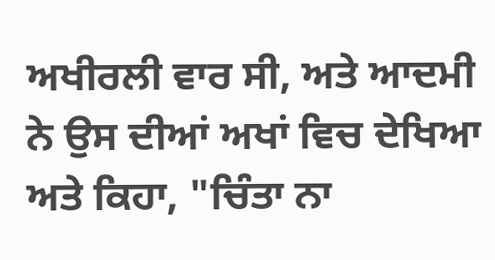ਅਖੀਰਲੀ ਵਾਰ ਸੀ, ਅਤੇ ਆਦਮੀ ਨੇ ਉਸ ਦੀਆਂ ਅਖਾਂ ਵਿਚ ਦੇਖਿਆ ਅਤੇ ਕਿਹਾ, "ਚਿੰਤਾ ਨਾ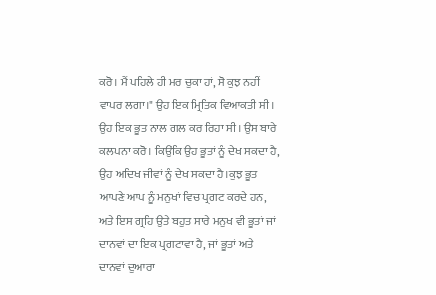ਕਰੋ। ਮੈਂ ਪਹਿਲੇ ਹੀ ਮਰ ਚੁਕਾ ਹਾਂ, ਸੋ ਕੁਝ ਨਹੀਂ ਵਾਪਰ ਲਗਾ।" ਉਹ ਇਕ ਮ੍ਰਿਤਿਕ ਵਿਆਕਤੀ ਸੀ। ਉਹ ਇਕ ਭੂਤ ਨਾਲ ਗਲ ਕਰ ਰਿਹਾ ਸੀ। ਉਸ ਬਾਰੇ ਕਲਪਨਾ ਕਰੋ। ਕਿਉਂਕਿ ਉਹ ਭੂਤਾਂ ਨੂੰ ਦੇਖ ਸਕਦਾ ਹੈ, ਉਹ ਅਦਿਖ ਜੀਵਾਂ ਨੂੰ ਦੇਖ ਸਕਦਾ ਹੈ।ਕੁਝ ਭੂਤ ਆਪਣੇ ਆਪ ਨੂੰ ਮਨੁਖਾਂ ਵਿਚ ਪ੍ਰਗਟ ਕਰਦੇ ਹਨ, ਅਤੇ ਇਸ ਗ੍ਰਹਿ ਉਤੇ ਬਹੁਤ ਸਾਰੇ ਮਨੁਖ ਵੀ ਭੂਤਾਂ ਜਾਂ ਦਾਨਵਾਂ ਦਾ ਇਕ ਪ੍ਰਗਟਾਵਾ ਹੈ, ਜਾਂ ਭੂਤਾਂ ਅਤੇ ਦਾਨਵਾਂ ਦੁਆਰਾ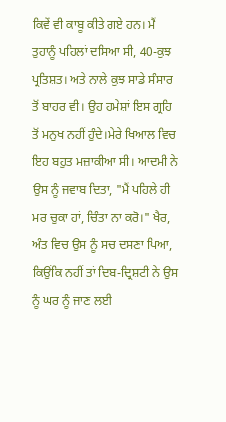ਕਿਵੇਂ ਵੀ ਕਾਬੂ ਕੀਤੇ ਗਏ ਹਨ। ਮੈਂ ਤੁਹਾਨੂੰ ਪਹਿਲਾਂ ਦਸਿਆ ਸੀ, 40-ਕੁਝ ਪ੍ਰਤਿਸ਼ਤ। ਅਤੇ ਨਾਲੇ ਕੁਝ ਸਾਡੇ ਸੰਸਾਰ ਤੋਂ ਬਾਹਰ ਵੀ। ਉਹ ਹਮੇਸ਼ਾਂ ਇਸ ਗ੍ਰਹਿ ਤੋਂ ਮਨੁਖ ਨਹੀਂ ਹੁੰਦੇ।ਮੇਰੇ ਖਿਆਲ ਵਿਚ ਇਹ ਬਹੁਤ ਮਜ਼ਾਕੀਆ ਸੀ। ਆਦਮੀ ਨੇ ਉਸ ਨੂੰ ਜਵਾਬ ਦਿਤਾ, "ਮੈਂ ਪਹਿਲੇ ਹੀ ਮਰ ਚੁਕਾ ਹਾਂ, ਚਿੰਤਾ ਨਾ ਕਰੋ।" ਖੈਰ, ਅੰਤ ਵਿਚ ਉਸ ਨੂੰ ਸਚ ਦਸਣਾ ਪਿਆ, ਕਿਉਂਕਿ ਨਹੀਂ ਤਾਂ ਦਿਬ-ਦ੍ਰਿਸ਼ਟੀ ਨੇ ਉਸ ਨੂੰ ਘਰ ਨੂੰ ਜਾਣ ਲਈ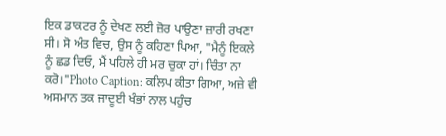ਇਕ ਡਾਕਟਰ ਨੂੰ ਦੇਖਣ ਲਈ ਜ਼ੋਰ ਪਾਉਣਾ ਜ਼ਾਰੀ ਰਖਣਾ ਸੀ। ਸੋ ਅੰਤ ਵਿਚ, ਉਸ ਨੂੰ ਕਹਿਣਾ ਪਿਆ, "ਮੈਨੂੰ ਇਕਲੇ ਨੂੰ ਛਡ ਦਿਓ, ਮੈਂ ਪਹਿਲੇ ਹੀ ਮਰ ਚੁਕਾ ਹਾਂ। ਚਿੰਤਾ ਨਾ ਕਰੋ।"Photo Caption: ਕਲਿਪ ਕੀਤਾ ਗਿਆ, ਅਜ਼ੇ ਵੀ ਅਸਮਾਨ ਤਕ ਜਾਦੂਈ ਖੰਭਾਂ ਨਾਲ ਪਹੁੰਚ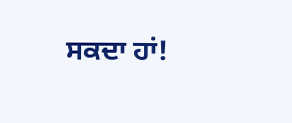ਸਕਦਾ ਹਾਂ!